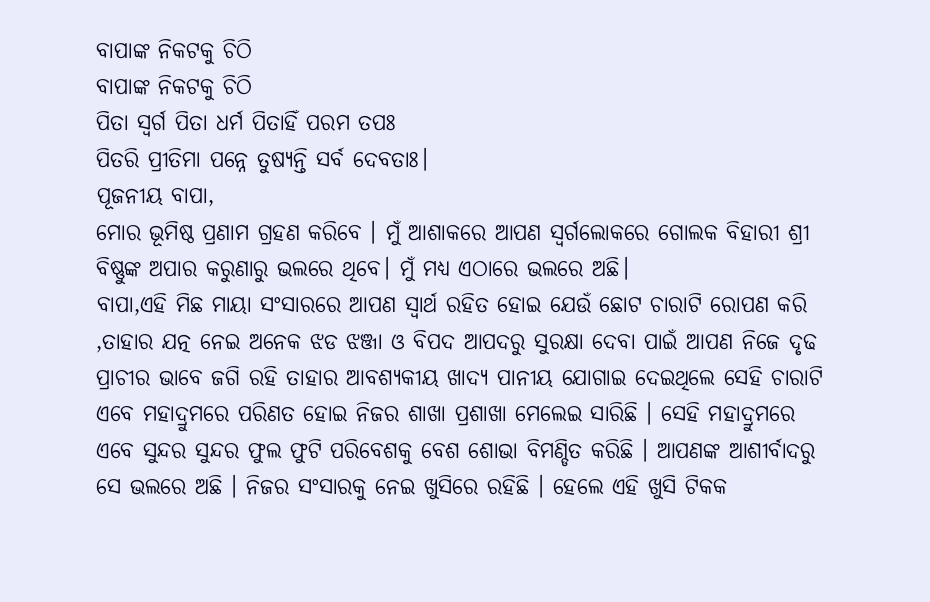ବାପାଙ୍କ ନିକଟକୁ ଚିଠି
ବାପାଙ୍କ ନିକଟକୁ ଚିଠି
ପିତା ସ୍ଵର୍ଗ ପିତା ଧର୍ମ ପିତାହିଁ ପରମ ତପଃ
ପିତରି ପ୍ରୀତିମା ପନ୍ନେ ତୁଷ୍ୟନ୍ତି ସର୍ବ ଦେବତାଃ।
ପୂଜନୀୟ ବାପା,
ମୋର ଭୂମିଷ୍ଠ ପ୍ରଣାମ ଗ୍ରହଣ କରିବେ । ମୁଁ ଆଶାକରେ ଆପଣ ସ୍ଵର୍ଗଲୋକରେ ଗୋଲକ ବିହାରୀ ଶ୍ରୀ ବିଷ୍ଣୁଙ୍କ ଅପାର କରୁଣାରୁ ଭଲରେ ଥିବେ। ମୁଁ ମଧ୍ୟ ଏଠାରେ ଭଲରେ ଅଛି।
ବାପା,ଏହି ମିଛ ମାୟା ସଂସାରରେ ଆପଣ ସ୍ଵାର୍ଥ ରହିତ ହୋଇ ଯେଉଁ ଛୋଟ ଚାରାଟି ରୋପଣ କରି ,ତାହାର ଯତ୍ନ ନେଇ ଅନେକ ଝଡ ଝଞ୍ଜା ଓ ବିପଦ ଆପଦରୁ ସୁରକ୍ଷା ଦେବା ପାଇଁ ଆପଣ ନିଜେ ଦୃଢ ପ୍ରାଚୀର ଭାବେ ଜଗି ରହି ତାହାର ଆବଶ୍ୟକୀୟ ଖାଦ୍ୟ ପାନୀୟ ଯୋଗାଇ ଦେଇଥିଲେ ସେହି ଚାରାଟି ଏବେ ମହାଦ୍ରୁମରେ ପରିଣତ ହୋଇ ନିଜର ଶାଖା ପ୍ରଶାଖା ମେଲେଇ ସାରିଛି । ସେହି ମହାଦ୍ରୁମରେ ଏବେ ସୁନ୍ଦର ସୁନ୍ଦର ଫୁଲ ଫୁଟି ପରିବେଶକୁ ବେଶ ଶୋଭା ବିମଣ୍ଡିତ କରିଛି । ଆପଣଙ୍କ ଆଶୀର୍ବାଦରୁ ସେ ଭଲରେ ଅଛି । ନିଜର ସଂସାରକୁ ନେଇ ଖୁସିରେ ରହିଛି । ହେଲେ ଏହି ଖୁସି ଟିକକ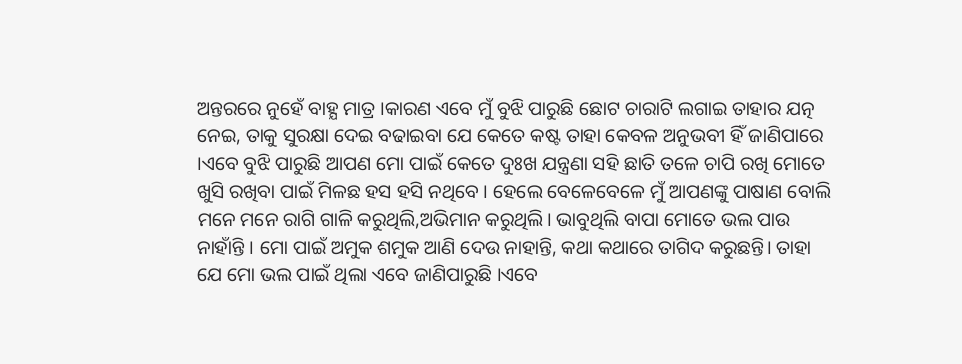ଅନ୍ତରରେ ନୁହେଁ ବାହ୍ଯ ମାତ୍ର ।କାରଣ ଏବେ ମୁଁ ବୁଝି ପାରୁଛି ଛୋଟ ଚାରାଟି ଲଗାଇ ତାହାର ଯତ୍ନ ନେଇ, ତାକୁ ସୁରକ୍ଷା ଦେଇ ବଢାଇବା ଯେ କେତେ କଷ୍ଟ ତାହା କେବଳ ଅନୁଭବୀ ହିଁ ଜାଣିପାରେ ।ଏବେ ବୁଝି ପାରୁଛି ଆପଣ ମୋ ପାଇଁ କେତେ ଦୁଃଖ ଯନ୍ତ୍ରଣା ସହି ଛାତି ତଳେ ଚାପି ରଖି ମୋତେ ଖୁସି ରଖିବା ପାଇଁ ମିଳଛ ହସ ହସି ନଥିବେ । ହେଲେ ବେଳେବେଳେ ମୁଁ ଆପଣଙ୍କୁ ପାଷାଣ ବୋଲି ମନେ ମନେ ରାଗି ଗାଳି କରୁଥିଲି,ଅଭିମାନ କରୁଥିଲି। ଭାବୁଥିଲି ବାପା ମୋତେ ଭଲ ପାଉ ନାହାଁନ୍ତି । ମୋ ପାଇଁ ଅମୁକ ଶମୁକ ଆଣି ଦେଉ ନାହାନ୍ତି, କଥା କଥାରେ ତାଗିଦ କରୁଛନ୍ତି। ତାହା ଯେ ମୋ ଭଲ ପାଇଁ ଥିଲା ଏବେ ଜାଣିପାରୁଛି ।ଏବେ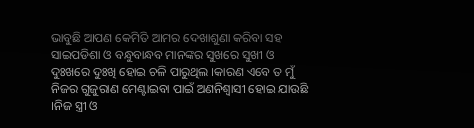ଭାବୁଛି ଆପଣ କେମିତି ଆମର ଦେଖାଶୁଣା କରିବା ସହ ସାଇପଡିଶା ଓ ବନ୍ଧୁବାନ୍ଧବ ମାନଙ୍କର ସୁଖରେ ସୁଖୀ ଓ ଦୁଃଖରେ ଦୁଃଖି ହୋଇ ଚଳି ପାରୁଥିଲ ।କାରଣ ଏବେ ତ ମୁଁ ନିଜର ଗୁଜୁରାଣ ମେଣ୍ଟାଇବା ପାଇଁ ଅଣନିଶ୍ଵାସୀ ହୋଇ ଯାଉଛି ।ନିଜ ସ୍ତ୍ରୀ ଓ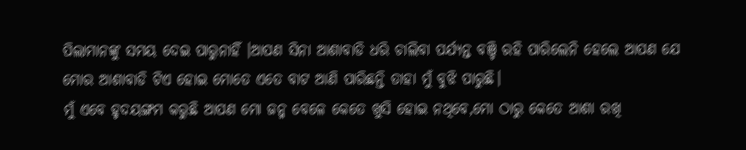ପିଲାମାନଙ୍କୁ ସମୟ ଦେଇ ପାରୁନାହିଁ ।ଆପଣ ସିନା ଆଶାବାଡି ଧରି ଚାଲିବା ପର୍ଯ୍ୟନ୍ତ ବଞ୍ଚି ରହି ପାରିଲେନି ହେଲେ ଆପଣ ଯେ ମୋର ଆଶାବାଡି ଟିଏ ହୋଇ ମୋତେ ଏତେ ବାଟ ଆଣି ପାରିଛନ୍ତି ତାହା ମୁଁ ବୁଝି ପାରୁଛି।
ମୁଁ ଏବେ ହୃଦୟଙ୍ଗମ କରୁଛି ଆପଣ ମୋ ଜନ୍ମ ବେଳେ କେତେ ଖୁସି ହୋଇ ନଥିବେ,ମୋ ଠାରୁ କେତେ ଆଶା ରଖି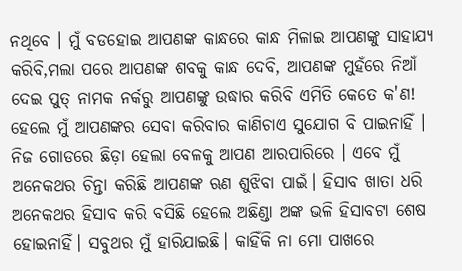ନଥିବେ । ମୁଁ ବଡହୋଇ ଆପଣଙ୍କ କାନ୍ଧରେ କାନ୍ଧ ମିଳାଇ ଆପଣଙ୍କୁ ସାହାଯ୍ୟ କରିବି,ମଲା ପରେ ଆପଣଙ୍କ ଶବକୁ କାନ୍ଧ ଦେବି, ଆପଣଙ୍କ ମୁହଁରେ ନିଆଁ ଦେଇ ପୁତ୍ ନାମକ ନର୍କରୁ ଆପଣଙ୍କୁ ଉଦ୍ଧାର କରିବି ଏମିତି କେତେ କ'ଣ! ହେଲେ ମୁଁ ଆପଣଙ୍କର ସେବା କରିବାର କାଣିଚାଏ ସୁଯୋଗ ବି ପାଇନାହିଁ । ନିଜ ଗୋଡରେ ଛିଡ଼ା ହେଲା ବେଳକୁ ଆପଣ ଆରପାରିରେ । ଏବେ ମୁଁ ଅନେକଥର ଚିନ୍ତା କରିଛି ଆପଣଙ୍କ ଋଣ ଶୁଝିବା ପାଇଁ। ହିସାବ ଖାତା ଧରି ଅନେକଥର ହିସାବ କରି ବସିଛି ହେଲେ ଅଛିଣ୍ଡା ଅଙ୍କ ଭଳି ହିସାବଟା ଶେଷ ହୋଇନାହିଁ। ସବୁଥର ମୁଁ ହାରିଯାଇଛି। କାହିଁକି ନା ମୋ ପାଖରେ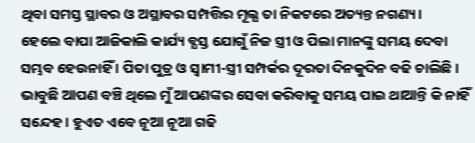ଥିବା ସମସ୍ତ ସ୍ଥାବର ଓ ଅସ୍ଥାବର ସମ୍ପତ୍ତିର ମୂଲ୍ଯ ତା ନିକଟରେ ଅତ୍ୟନ୍ତ ନଗଣ୍ୟ।
ହେଲେ ବାପା ଆଜିକାଲି କାର୍ଯ୍ୟ ବ୍ଯସ୍ତ ଯୋଗୁଁ ନିଜ ସ୍ତ୍ରୀ ଓ ପିଲା ମାନଙ୍କୁ ସମୟ ଦେବା ସମ୍ଭବ ହେଉନାହିଁ । ପିତା ପୁତ୍ର ଓ ସ୍ଵାମୀ-ସ୍ତ୍ରୀ ସମ୍ପର୍କର ଦୂରତା ଦିନକୁଦିନ ବଢି ଚାଲିଛି । ଭାବୁଛି ଆପଣ ବଞ୍ଚି ଥିଲେ ମୁଁ ଆପଣଙ୍କର ସେବା କରିବାକୁ ସମୟ ପାଇ ଥାଆନ୍ତି କି ନାହିଁ ସନ୍ଦେହ । ହୁଏତ ଏବେ ନୂଆ ନୂଆ ଗଢି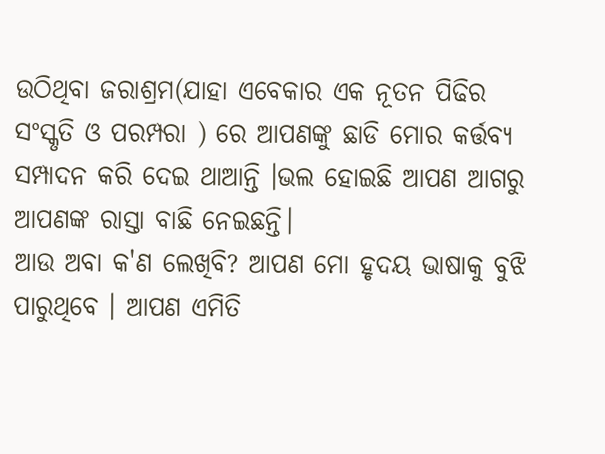ଉଠିଥିବା ଜରାଶ୍ରମ(ଯାହା ଏବେକାର ଏକ ନୂତନ ପିଢିର ସଂସ୍କୃତି ଓ ପରମ୍ପରା ) ରେ ଆପଣଙ୍କୁ ଛାଡି ମୋର କର୍ତ୍ତବ୍ୟ ସମ୍ପାଦନ କରି ଦେଇ ଥାଆନ୍ତି ।ଭଲ ହୋଇଛି ଆପଣ ଆଗରୁ ଆପଣଙ୍କ ରାସ୍ତା ବାଛି ନେଇଛନ୍ତି।
ଆଉ ଅବା କ'ଣ ଲେଖିବି? ଆପଣ ମୋ ହୃଦୟ ଭାଷାକୁ ବୁଝି ପାରୁଥିବେ । ଆପଣ ଏମିତି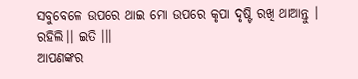ସବୁବେଳେ ଉପରେ ଥାଇ ମୋ ଉପରେ କୃପା ଦୃଷ୍ଟି ରଖି ଥାଆନ୍ତୁ । ରହିଲି।। ଇତି ।।।
ଆପଣଙ୍କର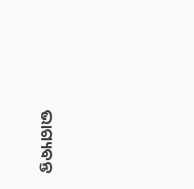ଭାଗ୍ୟବନ୍ତ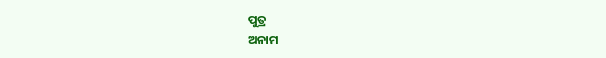ପୁତ୍ର
ଅନାମ